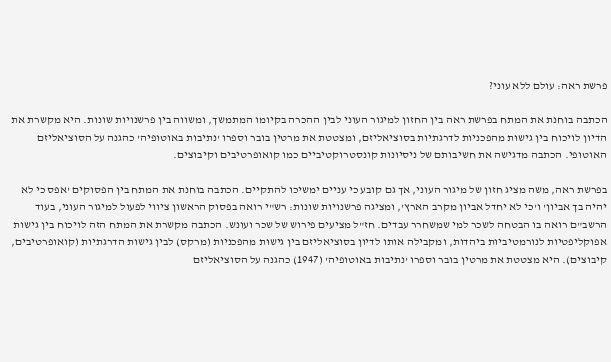פרשת ראה: עולם ללא עוני?

הכתבה בוחנת את המתח בפרשת ראה בין החזון למיגור העוני לבין ההכרה בקיומו המתמשך, ומשווה בין פרשנויות שונות. היא מקשרת את הדיון לויכוח בין גישות מהפכניות לדרגתיות בסוציאליזם, ומצטטת את מרטין בובר וספרו 'נתיבות באוטופיה' כהגנה על הסוציאליזם האוטופי. הכתבה מדגישה את חשיבותם של ניסיונות קונסטרוקטיביים כמו קואופרטיבים וקיבוצים.

בפרשת ראה, משה מציג חזון של מיגור העוני, אך גם קובע כי עניים ימשיכו להתקיים. הכתבה בוחנת את המתח בין הפסוקים 'אפס כי לא יהיה בך אביון' ו'כי לא יחדל אביון מקרב הארץ', ומציגה פרשנויות שונות: רש"י רואה בפסוק הראשון ציווי לפעול למיגור העוני, בעוד הרשב"ם רואה בו הבטחה לשכר למי שמשחרר עבדים. חז"ל מציעים פירוש של שכר ועונש. הכתבה מקשרת את המתח הזה לויכוח בין גישות אפוקליפטיות לנורמטיביות ביהדות, ומקבילה אותו לדיון בסוציאליזם בין גישות מהפכניות (מרקס) לבין גישות הדרגתיות (קואופרטיבים, קיבוצים). היא מצטטת את מרטין בובר וספרו 'נתיבות באוטופיה' (1947) כהגנה על הסוציאליזם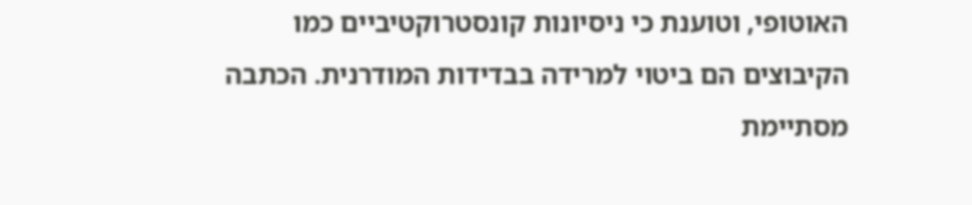האוטופי, וטוענת כי ניסיונות קונסטרוקטיביים כמו הקיבוצים הם ביטוי למרידה בבדידות המודרנית. הכתבה מסתיימת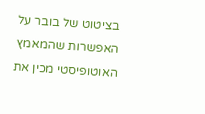בציטוט של בובר על האפשרות שהמאמץ האוטופיסטי מכין את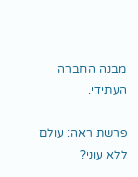מבנה החברה העתידי.

פרשת ראה: עולם ללא עוני?